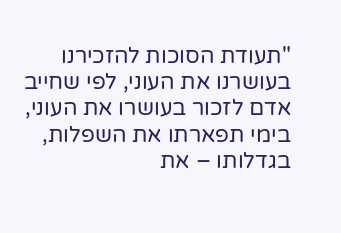"תעודת הסוכות להזכירנו בעושרנו את העוני, לפי שחייב אדם לזכור בעושרו את העוני, בימי תפארתו את השפלות, בגדלותו – את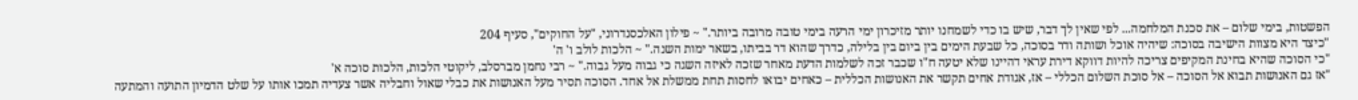הפשטות, בימי שלום – את סכנת המלחמה... לפי שאין לך דבר, שיש בו כדי לשמחנו יותר מזיכרון ימי הרעה בימי טובה מרובה ביותר." ~ פילון האלכסנדרוני, "על החוקים", סעיף 204
"כיצד היא מצוות הישיבה בסוכה: שיהיה אוכל ושותה ודר בסוכה, כל שבעת הימים בין ביום בין בלילה, כדרך שהוא דר בביתו, בשאר ימות השנה." ~ הלכות לולב ו' ה'
"כי הסוכה שהיא בחינת המקיפים צריכה להיות דווקא דירת עראי דהיינו שלא יטעה ח"ו שכבר זכה לשלמות הדעת מאחר שזכה לאיזה השגה כי גבוה מעל גבוה." ~ רבי נחמן מברסלב, ליקוטי הלכות, הלכות סוכה א'
"אז גם האנושות תבוא אל הסוכה – אל סוכת השלום הכללי – אז, אגודת אחים תקשר את האנושות הכללית – כאחים יבואו לחסות תחת ממשלת אל אחד. הסוכה תסיר מעל האנושות את כבלי שאול וחבליה אשר צעדיה תמכו אותו על שלט הדמיון התועה והמתעה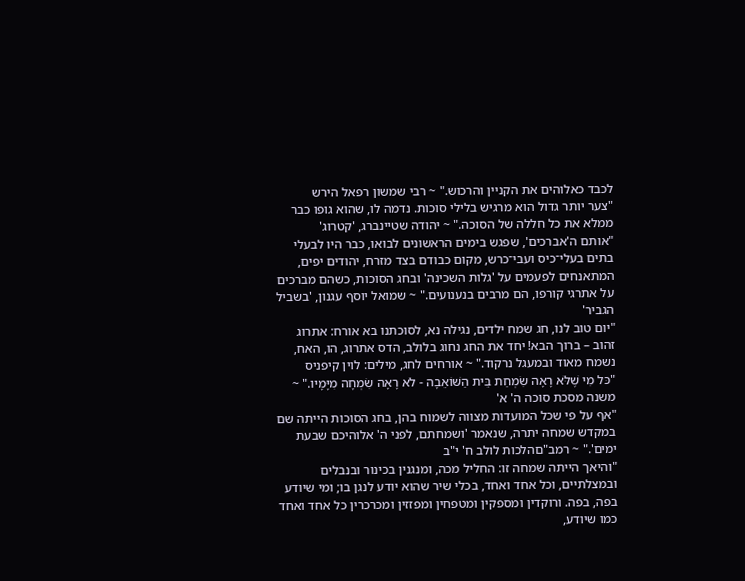לכבד כאלוהים את הקניין והרכוש." ~ רבי שמשון רפאל הירש
"צער יותר גדול הוא מרגיש בלילי סוכות. נדמה לו, שהוא גופו כבר ממלא את כל חללה של הסוכה." ~ יהודה שטיינברג, 'קטרוג'
"אותם ה'אברכים', שפגש בימים הראשונים לבואו, כבר היו לבעלי בתים בעלי־כיס ועבי־כרש, מקום כבודם בצד מזרח, יהודים יפים, המתאנחים לפעמים על 'גלות השכינה' ובחג הסוכות, כשהם מברכים על אתרגי קורפו, הם מרבים בנענועים." ~ שמואל יוסף עגנון, 'בשביל הגביר'
"יום טוב לנו, חג שמח ילדים, נגילה נא, לסוכתנו בא אורח: אתרוג זהוב – ברוך הבא! יחד את החג נחוג בלולב, הדס אתרוג, הו, האח, נשמח מאוד ובמעגל נרקוד." ~ אורחים לחג, מילים: לוין קיפניס
"כּל מִי שֶׁלֹּא רָאָה שִׂמְחַת בֵּית הַשּׁוֹאֵבָה - לֹא רָאָה שִׂמְחָה מִיָּמָיו." ~ משנה מסכת סוכה ה' א'
"אף על פי שכל המועדות מצווה לשמוח בהן, בחג הסוכות הייתה שם במקדש שמחה יתרה, שנאמר 'ושמחתם, לפני ה' אלוהיכם שבעת ימים'." ~ רמב"םהלכות לולב ח' י"ב
"והיאך הייתה שמחה זו: החליל מכה, ומנגנין בכינור ובנבלים ובמצלתיים, וכל אחד ואחד, בכלי שיר שהוא יודע לנגן בו; ומי שיודע בפה, בפה. ורוקדין ומספקין ומטפחין ומפזזין ומכרכרין כל אחד ואחד כמו שיודע,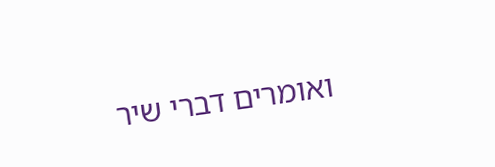ואומרים דברי שיר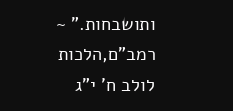ותושבחות." ~ רמב"ם,הלכות לולב ח' י"ג